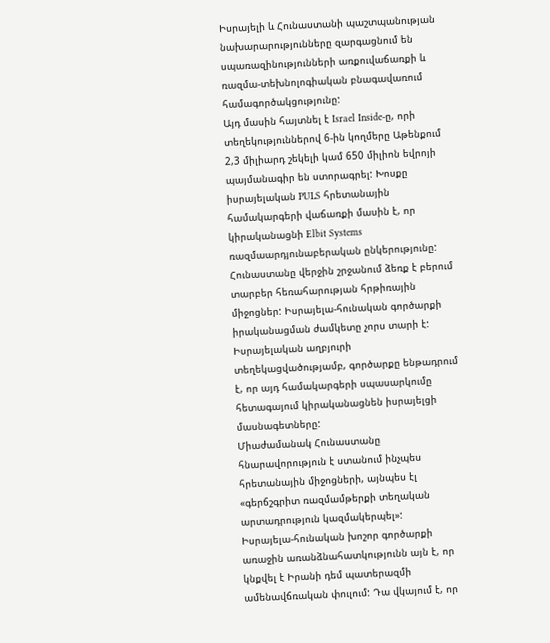Իսրայելի և Հունաստանի պաշտպանության նախարարությունները զարգացնում են սպառազինությունների առքուվաճառքի և ռազմա-տեխնոլոգիական բնագավառում համագործակցությունը:
Այդ մասին հայտնել է Israel Inside-ը, որի տեղեկություններով 6-ին կողմերը Աթենքում 2,3 միլիարդ շեկելի կամ 650 միլիոն եվրոյի պայմանագիր են ստորագրել: Խոսքը իսրայելական PULS հրետանային համակարգերի վաճառքի մասին է, որ կիրականացնի Elbit Systems ռազմաարդյունաբերական ընկերությունը:
Հունաստանը վերջին շրջանում ձեռք է բերում տարբեր հեռահարության հրթիռային միջոցներ: Իսրայելա-հունական գործարքի իրականացման ժամկետը չորս տարի է: Իսրայելական աղբյուրի տեղեկացվածությամբ, գործարքը ենթադրում է, որ այդ համակարգերի սպասարկումը հետագայում կիրականացնեն իսրայելցի մասնագետները:
Միաժամանակ Հունաստանը հնարավորություն է ստանում ինչպես հրետանային միջոցների, այնպես էլ «գերճշգրիտ ռազմամթերքի տեղական արտադրություն կազմակերպել»:
Իսրայելա-հունական խոշոր գործարքի առաջին առանձնահատկությունն այն է, որ կնքվել է Իրանի դեմ պատերազմի ամենավճռական փուլում: Դա վկայում է, որ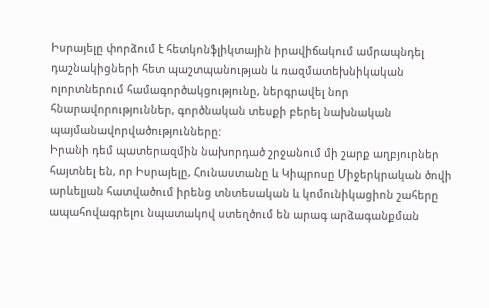Իսրայելը փորձում է հետկոնֆլիկտային իրավիճակում ամրապնդել դաշնակիցների հետ պաշտպանության և ռազմատեխնիկական ոլորտներում համագործակցությունը, ներգրավել նոր հնարավորություններ, գործնական տեսքի բերել նախնական պայմանավորվածությունները:
Իրանի դեմ պատերազմին նախորդած շրջանում մի շարք աղբյուրներ հայտնել են, որ Իսրայելը, Հունաստանը և Կիպրոսը Միջերկրական ծովի արևելյան հատվածում իրենց տնտեսական և կոմունիկացիոն շահերը ապահովագրելու նպատակով ստեղծում են արագ արձագանքման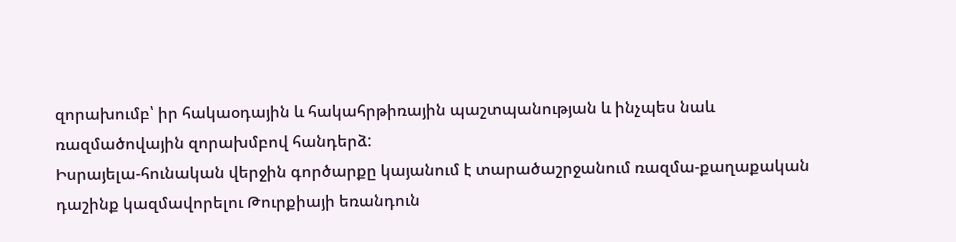զորախումբ՝ իր հակաօդային և հակահրթիռային պաշտպանության և ինչպես նաև ռազմածովային զորախմբով հանդերձ:
Իսրայելա-հունական վերջին գործարքը կայանում է տարածաշրջանում ռազմա-քաղաքական դաշինք կազմավորելու Թուրքիայի եռանդուն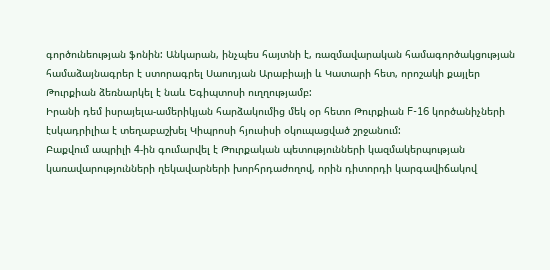գործունեության ֆոնին: Անկարան, ինչպես հայտնի է, ռազմավարական համագործակցության համաձայնագրեր է ստորագրել Սաուդյան Արաբիայի և Կատարի հետ, որոշակի քայլեր Թուրքիան ձեռնարկել է նաև Եգիպտոսի ուղղությամբ:
Իրանի դեմ իսրայելա-ամերիկյան հարձակումից մեկ օր հետո Թուրքիան F-16 կործանիչների էսկադրիլիա է տեղաբաշխել Կիպրոսի հյուսիսի օկուպացված շրջանում:
Բաքվում ապրիլի 4-ին գումարվել է Թուրքական պետությունների կազմակերպության կառավարությունների ղեկավարների խորհրդաժողով, որին դիտորդի կարգավիճակով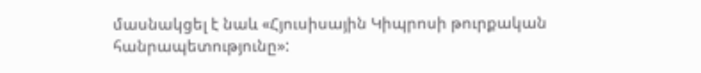մասնակցել է նաև «Հյուսիսային Կիպրոսի թուրքական հանրապետությունը»: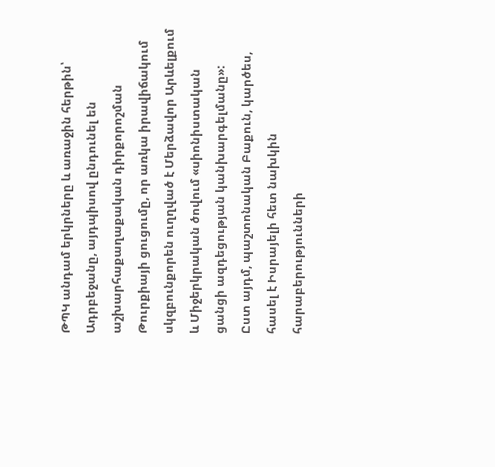ԹՊԿ անդամ երկրները և առաջին հերթին՝ Ադրբեջանը, այդպիսով ընդունել են աշխարհաքաղաքական դիրքորոշման Թուրքիայի ցուցումը, որ առկա իրավիճակում սկզբունքորեն ուղղված է Մերձավոր Արևելքում և Միջերկրական ծովում «սիոնիստական ցանցի ազդեցության կանխարգելմանը»:
Ըստ այդմ, պաշտոնական Բաքուն, կարծես, հասել է Իսրայելի հետ նախկին հարաբերությունների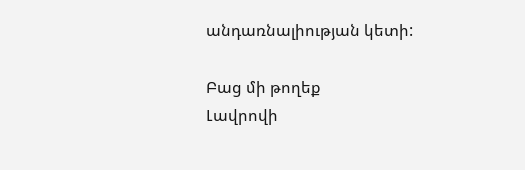անդառնալիության կետի:

Բաց մի թողեք
Լավրովի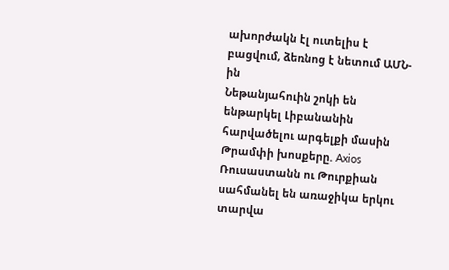ախորժակն էլ ուտելիս է բացվում, ձեռնոց է նետում ԱՄՆ-ին
Նեթանյահուին շոկի են ենթարկել Լիբանանին հարվածելու արգելքի մասին Թրամփի խոսքերը. Axios
Ռուսաստանն ու Թուրքիան սահմանել են առաջիկա երկու տարվա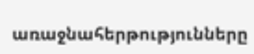առաջնահերթությունները